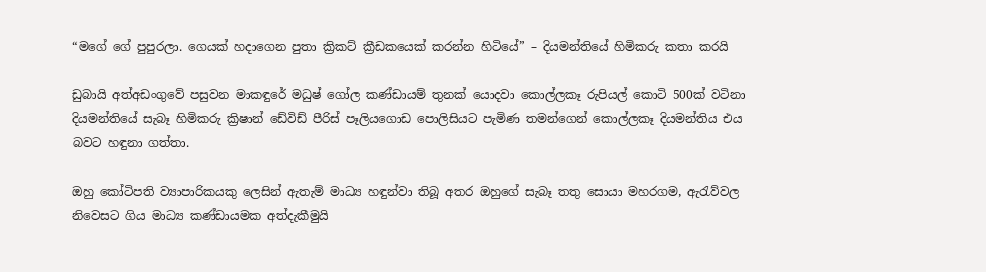“මගේ ගේ පුපුරලා. ගෙයක් හදාගෙන පුතා ක්‍රිකට් ක්‍රීඩකයෙක් කරන්න හිටියේ” – දියමන්තියේ හිමිකරු කතා කරයි

ඩුබායි අත්අඩංගුවේ පසුවන මාකඳුරේ මධුෂ් ගෝල කණ්ඩායම් තුනක් යොදවා කොල්ලකෑ රුපියල් කොටි 500ක් වටිනා දියමන්තියේ සැබෑ හිමිකරු ක්‍රිෂාන් ඩේවිඩ් පීරිස් පෑලියගොඩ පොලිසියට පැමිණ තමන්ගෙන් කොල්ලකෑ දියමන්තිය එය බවට හඳුනා ගත්තා.

ඔහු කෝටිපති ව්‍යාපාරිකයකු ලෙසින් ඇතැම් මාධ්‍ය හඳුන්වා තිබූ අතර ඔහුගේ සැබෑ තතු සොයා මහරගම, ඇරැව්වල නිවෙසට ගිය මාධ්‍ය කණ්ඩායමක අත්දැකීමුයි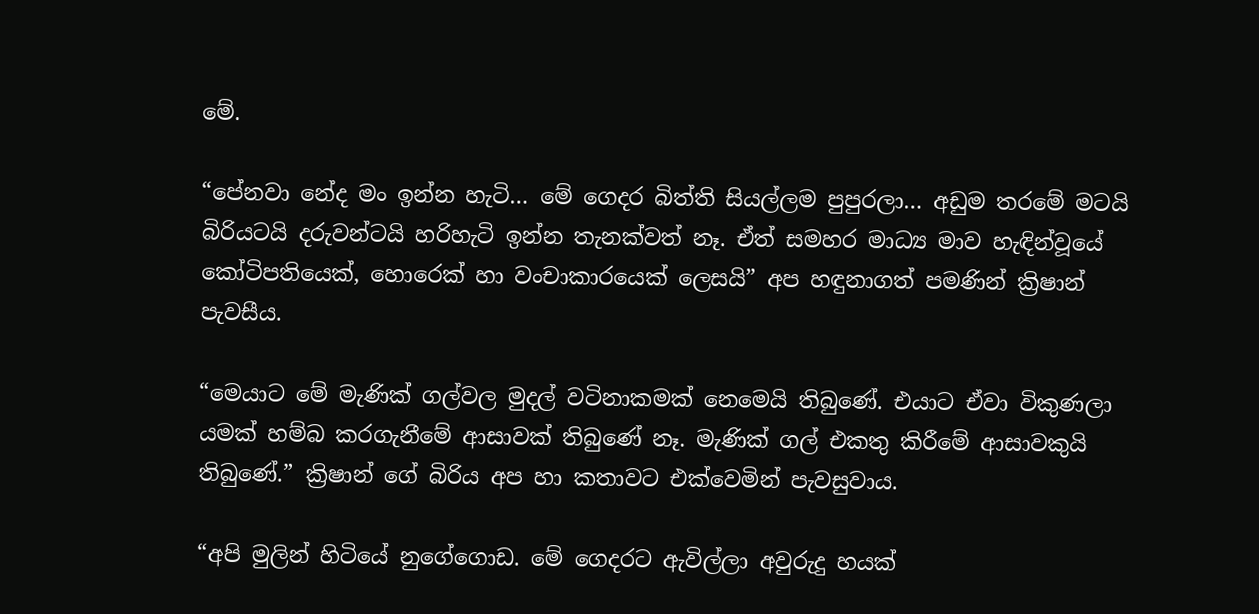මේ.

“පේනවා නේද මං ඉන්න හැටි… මේ ගෙදර බිත්ති සියල්ලම පුපුරලා… අඩුම තරමේ මටයි බිරියටයි දරුවන්ටයි හරිහැටි ඉන්න තැනක්වත් නෑ. ඒත් සමහර මාධ්‍ය මාව හැඳින්වූයේ කෝටිපතියෙක්, හොරෙක් හා වංචාකාරයෙක් ලෙසයි” අප හඳුනාගත් පමණින් ක්‍රිෂාන් පැවසීය.

“මෙයාට මේ මැණික් ගල්වල මුදල් වටිනාකමක් නෙමෙයි තිබුණේ. එයාට ඒවා විකුණලා යමක් හම්බ කරගැනීමේ ආසාවක් තිබුණේ නෑ. මැණික් ගල් එකතු කිරීමේ ආසාවකුයි තිබුණේ.” ක්‍රිෂාන් ගේ බිරිය අප හා කතාවට එක්වෙමින් පැවසුවාය.

“අපි මුලින් හිටියේ නුගේගොඩ. මේ ගෙදරට ඇවිල්ලා අවුරුදු හයක්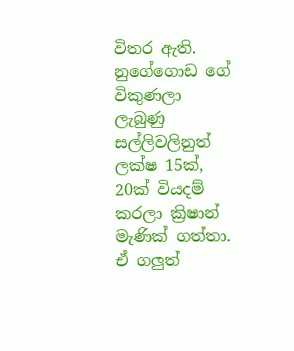විතර ඇති. නුගේගොඩ ගේ විකුණලා ලැබුණු සල්ලිවලිනුත් ලක්ෂ 15ක්, 20ක් වියදම් කරලා ක්‍රිෂාන් මැණික් ගත්තා. ඒ ගලුත්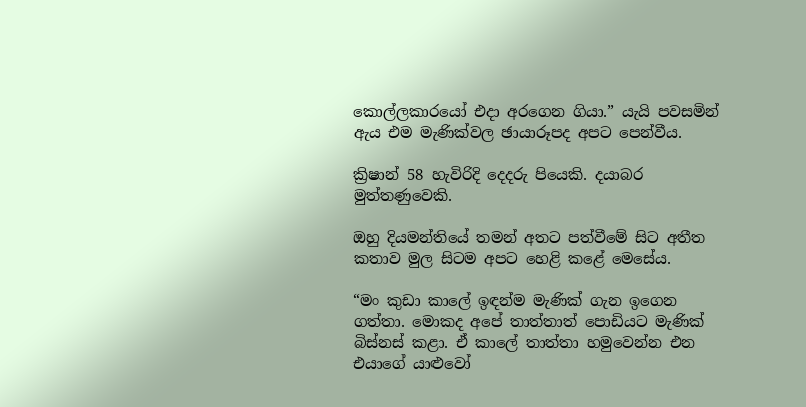කොල්ලකාරයෝ එදා අරගෙන ගියා.” යැයි පවසමින් ඇය එම මැණික්වල ඡායාරූපද අපට පෙන්වීය.

ක්‍රිෂාන් 58 හැවිරිදි දෙදරු පියෙකි. දයාබර මුත්තණුවෙකි.

ඔහු දියමන්තියේ තමන් අතට පත්වීමේ සිට අතීත කතාව මුල සිටම අපට හෙළි කළේ මෙසේය.

“මං කුඩා කාලේ ඉඳන්ම මැණික් ගැන ඉගෙන ගත්තා. මොකද අපේ තාත්තාත් පොඩියට මැණික් බිස්නස් කළා. ඒ කාලේ තාත්තා හමුවෙන්න එන එයාගේ යාළුවෝ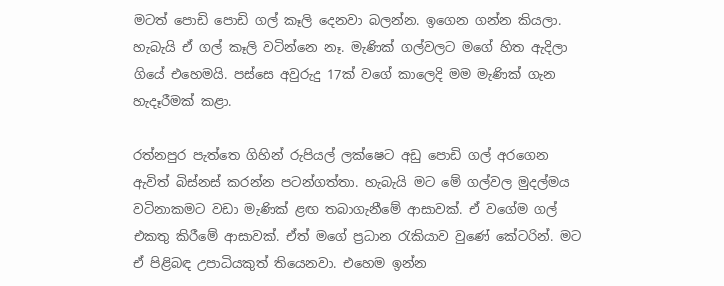මටත් පොඩි පොඩි ගල් කෑලි දෙනවා බලන්න. ඉගෙන ගන්න කියලා. හැබැයි ඒ ගල් කෑලි වටින්නෙ නෑ. මැණික් ගල්වලට මගේ හිත ඇදිලා ගියේ එහෙමයි. පස්සෙ අවුරුදු 17ක් වගේ කාලෙදි මම මැණික් ගැන හැදෑරීමක් කළා.

රත්නපුර පැත්තෙ ගිහින් රුපියල් ලක්ෂෙට අඩු පොඩි ගල් අරගෙන ඇවිත් බිස්නස් කරන්න පටන්ගත්තා. හැබැයි මට මේ ගල්වල මුදල්මය වටිනාකමට වඩා මැණික් ළඟ තබාගැනීමේ ආසාවක්. ඒ වගේම ගල් එකතු කිරීමේ ආසාවක්. ඒත් මගේ ප්‍රධාන රැකියාව වුණේ කේටරින්. මට ඒ පිළිබඳ උපාධියකුත් තියෙනවා. එහෙම ඉන්න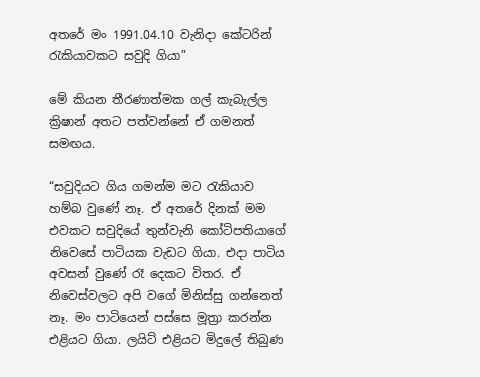අතරේ මං 1991.04.10 වැනිදා කේටරින් රැකියාවකට සවුදි ගියා”

මේ කියන තීරණාත්මක ගල් කැබැල්ල ක්‍රිෂාන් අතට පත්වන්නේ ඒ ගමනත් සමඟය.

“සවුදියට ගිය ගමන්ම මට රැකියාව හම්බ වුණේ නෑ. ඒ අතරේ දිනක් මම එවකට සවුදියේ තුන්වැනි කෝටිපතියාගේ නිවෙසේ පාටියක වැඩට ගියා. එදා පාටිය අවසන් වුණේ රෑ දෙකට විතර. ඒ නිවෙස්වලට අපි වගේ මිනිස්සු ගන්නෙත් නෑ. මං පාටියෙන් පස්සෙ මූත්‍රා කරන්න එළියට ගියා. ලයිට් එළියට මිදුලේ තිබුණ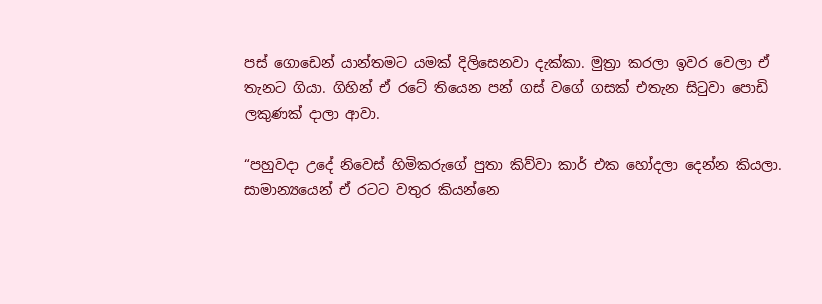පස් ගොඩෙන් යාන්තමට යමක් දිලිසෙනවා දැක්කා. මුත්‍රා කරලා ඉවර වෙලා ඒ තැනට ගියා. ගිහින් ඒ රටේ තියෙන පන් ගස් වගේ ගසක් එතැන සිටුවා පොඩි ලකුණක් දාලා ආවා.

“පහුවදා උදේ නිවෙස් හිමිකරුගේ පුතා කිව්වා කාර් එක හෝදලා දෙන්න කියලා. සාමාන්‍යයෙන් ඒ රටට වතුර කියන්නෙ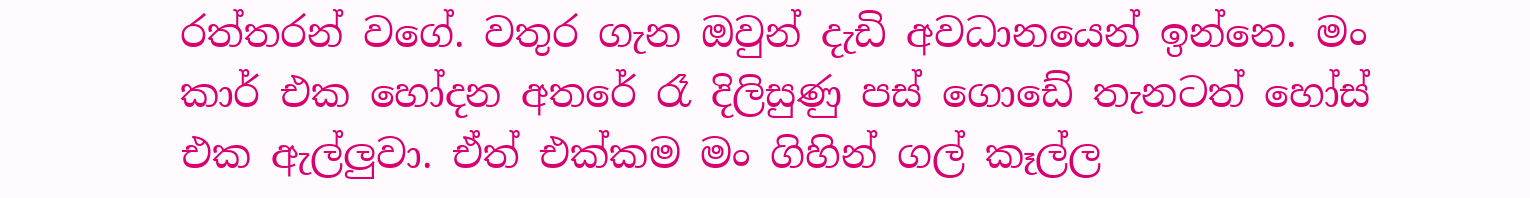රත්තරන් වගේ. වතුර ගැන ඔවුන් දැඩි අවධානයෙන් ඉන්නෙ. මං කාර් එක හෝදන අතරේ රෑ දිලිසුණු පස් ගොඩේ තැනටත් හෝස් එක ඇල්ලුවා. ඒත් එක්කම මං ගිහින් ගල් කෑල්ල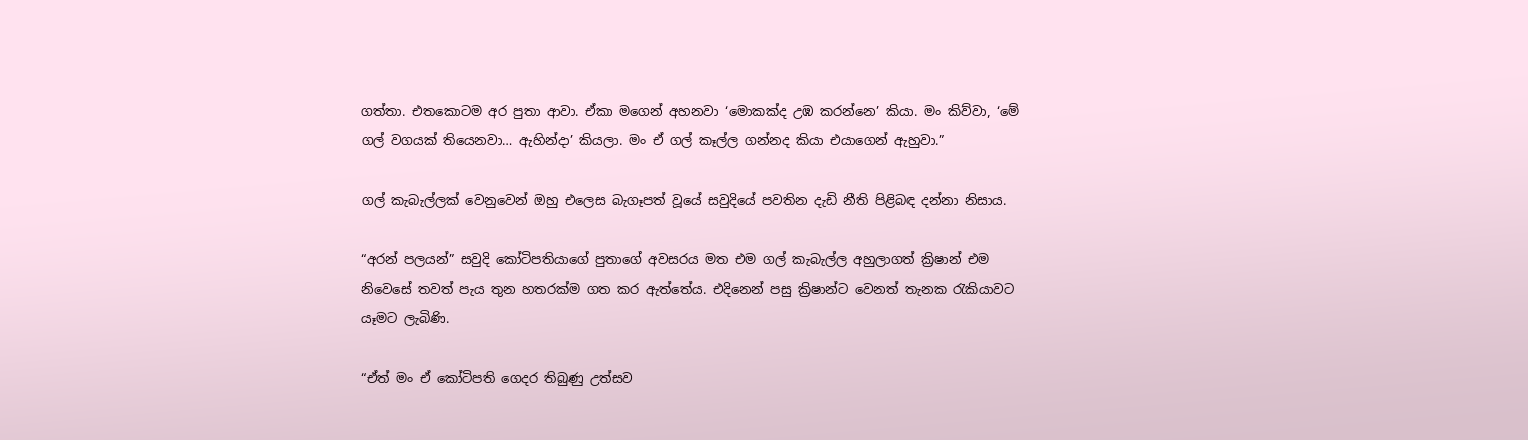ගත්තා. එතකොටම අර පුතා ආවා. ඒකා මගෙන් අහනවා ‘මොකක්ද උඹ කරන්නෙ’ කියා. මං කිව්වා, ‘මේ ගල් වගයක් තියෙනවා… ඇහින්දා’ කියලා. මං ඒ ගල් කෑල්ල ගන්නද කියා එයාගෙන් ඇහුවා.”

ගල් කැබැල්ලක් වෙනුවෙන් ඔහු එලෙස බැගෑපත් වූයේ සවුදියේ පවතින දැඩි නීති පිළිබඳ දන්නා නිසාය.

“අරන් පලයන්” සවුදි කෝටිපතියාගේ පුතාගේ අවසරය මත එම ගල් කැබැල්ල අහුලාගත් ක්‍රිෂාන් එම නිවෙසේ තවත් පැය තුන හතරක්ම ගත කර ඇත්තේය. එදිනෙන් පසු ක්‍රිෂාන්ට වෙනත් තැනක රැකියාවට යෑමට ලැබිණි.

“ඒත් මං ඒ කෝටිපති ගෙදර තිබුණු උත්සව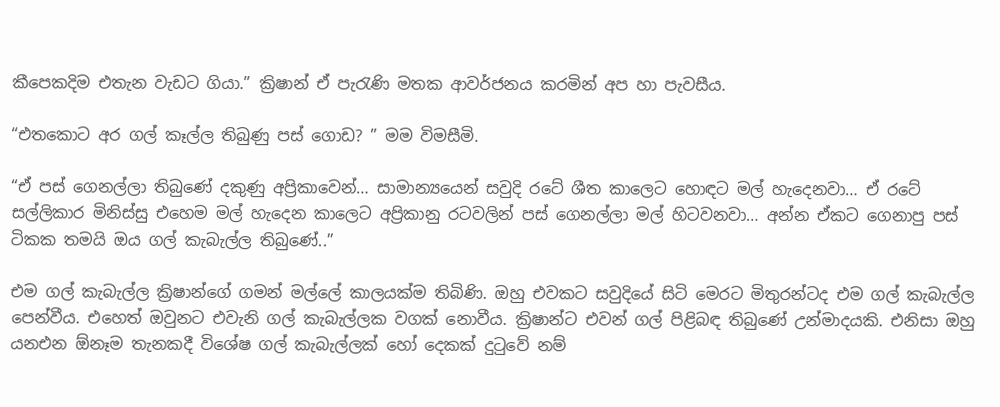කීපෙකදිම එතැන වැඩට ගියා.” ක්‍රිෂාන් ඒ පැරැණි මතක ආවර්ජනය කරමින් අප හා පැවසීය.

“එතකොට අර ගල් කෑල්ල තිබුණු පස් ගොඩ? ” මම විමසීමි.

“ඒ පස් ගෙනල්ලා තිබුණේ දකුණු අප්‍රිකාවෙන්… සාමාන්‍යයෙන් සවුදි රටේ ශීත කාලෙට හොඳට මල් හැදෙනවා… ඒ රටේ සල්ලිකාර මිනිස්සු එහෙම මල් හැදෙන කාලෙට අප්‍රිකානු රටවලින් පස් ගෙනල්ලා මල් හිටවනවා… අන්න ඒකට ගෙනාපු පස් ටිකක තමයි ඔය ගල් කැබැල්ල තිබුණේ..”

එම ගල් කැබැල්ල ක්‍රිෂාන්ගේ ගමන් මල්ලේ කාලයක්ම තිබිණි. ඔහු එවකට සවුදියේ සිටි මෙරට මිතුරන්ටද එම ගල් කැබැල්ල පෙන්වීය. එහෙත් ඔවුනට එවැනි ගල් කැබැල්ලක වගක් නොවීය. ක්‍රිෂාන්ට එවන් ගල් පිළිබඳ තිබුණේ උන්මාදයකි. එනිසා ඔහු යනඑන ඕනෑම තැනකදී විශේෂ ගල් කැබැල්ලක් හෝ දෙකක් දුටුවේ නම්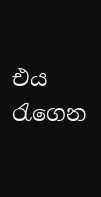එය රැගෙන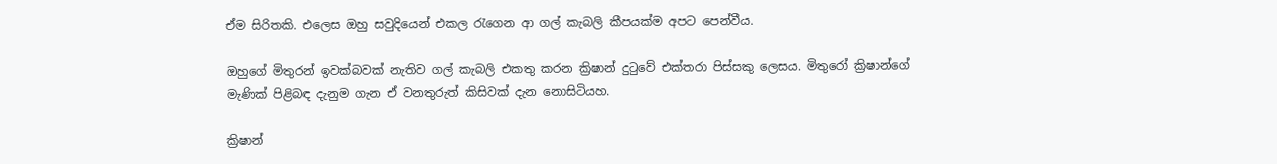ඒම සිරිතකි. එලෙස ඔහු සවුදියෙන් එකල රැගෙන ආ ගල් කැබලි කීපයක්ම අපට පෙන්වීය.

ඔහුගේ මිතුරන් ඉවක්බවක් නැතිව ගල් කැබලි එකතු කරන ක්‍රිෂාන් දුටුවේ එක්තරා පිස්සකු ලෙසය. මිතුරෝ ක්‍රිෂාන්ගේ මැණික් පිළිබඳ දැනුම ගැන ඒ වනතුරුත් කිසිවක් දැන නොසිටියහ.

ක්‍රිෂාන්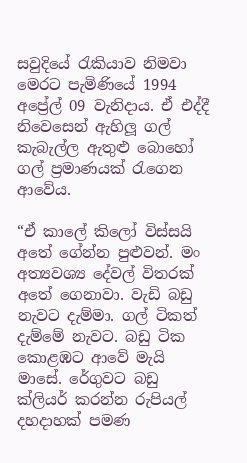සවුදියේ රැකියාව නිමවා මෙරට පැමිණියේ 1994 අප්‍රේල් 09 වැනිදාය. ඒ එද්දී නිවෙසෙන් ඇහිලූ ගල් කැබැල්ල ඇතුළු බොහෝ ගල් ප්‍රමාණයක් රැගෙන ආවේය.

“ඒ කාලේ කිලෝ විස්සයි අතේ ගේන්න පුළුවන්. මං අත්‍යවශ්‍ය දේවල් විතරක් අතේ ගෙනාවා. වැඩි බඩු නැවට දැම්මා. ගල් ටිකත් දැම්මේ නැවට. බඩු ටික කොළඹට ආවේ මැයි මාසේ. රේගුවට බඩු ක්ලියර් කරන්න රුපියල් දහදාහක් පමණ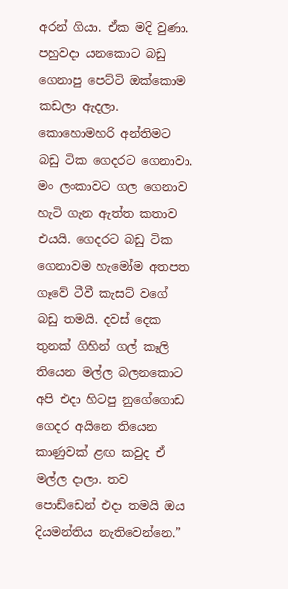අරන් ගියා. ඒක මදි වුණා. පහුවදා යන‍කොට බඩු ගෙනාපු පෙට්ටි ‍ඔක්කොම කඩලා ඇදලා. කොහොමහරි අන්තිමට බඩු ටික ගෙදරට ගෙනාවා. මං ලංකාවට ගල ගෙනාව හැටි ගැන ඇත්ත කතාව එයයි. ගෙදරට බඩු ටික ගෙනාවම හැමෝම අතපත ගෑවේ ටීවී කැසට් වගේ බඩු තමයි. දවස් දෙක තුනක් ගිහින් ගල් කෑලි තියෙන මල්ල බලනකොට අපි එදා හිටපු නුගේගොඩ ගෙදර අයිනෙ තියෙන කාණුවක් ළඟ කවුද ඒ මල්ල දාලා. තව පොඩ්ඩෙන් එදා තමයි ඔය දියමන්තිය නැතිවෙන්නෙ.”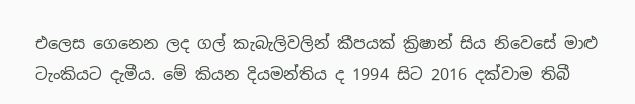එලෙස ගෙනෙන ලද ගල් කැබැලිවලින් කීපයක් ක්‍රිෂාන් සිය නිවෙසේ මාළු ටැංකියට දැමීය. මේ කියන දියමන්තිය ද 1994 සිට 2016 දක්වාම තිබී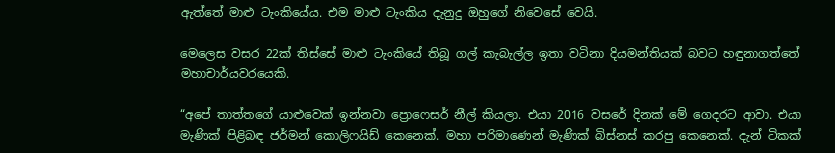ඇත්තේ මාළු ටැංකියේය. එම මාළු ටැංකිය දැනුදු ඔහුගේ නිවෙසේ වෙයි.

මෙලෙස වසර 22ක් තිස්සේ මාළු ටැංකියේ තිබූ ගල් කැබැල්ල ඉතා වටිනා දියමන්තියක් බවට හඳුනාගත්තේ මහාචාර්යවරයෙකි.

“අපේ තාත්තගේ යාළුවෙක් ඉන්නවා ප්‍රොෆෙසර් නීල් කියලා. එයා 2016 වසරේ දිනක් මේ ගෙදරට ආවා. එයා මැණික් පිළිබඳ ජර්මන් කොලිෆයිඩ් කෙනෙක්. මහා පරිමාණෙන් මැණික් බිස්නස් කරපු කෙනෙක්. දැන් ටිකක්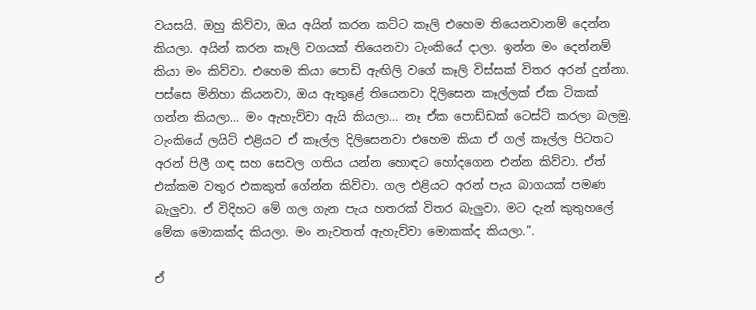වයසයි. ඔහු කිව්වා, ඔය අයින් කරන කට්ට කෑලි එහෙම තියෙනවානම් දෙන්න කියලා. අයින් කරන කෑලි වගයක් තියෙනවා ටැංකියේ දාලා. ඉන්න මං දෙන්නම් කියා මං කිව්වා. එහෙම කියා පොඩි ඇඟිලි ව‍ගේ කෑලි විස්සක් විතර අරන් දුන්නා. පස්සෙ මිනිහා කියනවා, ඔය ඇතුළේ තියෙනවා දිලිසෙන කෑල්ලක් ඒක ටිකක් ගන්න කියලා… මං ඇහැව්වා ඇයි කියලා… නෑ ඒක පොඩ්ඩක් ටෙස්ට් කරලා බලමු. ටැංකියේ ලයිට් එළියට ඒ කෑල්ල දිලිසෙනවා එහෙම කියා ඒ ගල් කෑල්ල පිටතට අරන් පිලී ගඳ සහ සෙවල ගතිය යන්න හොඳට හෝදගෙන එන්න කිව්වා. ඒත් එක්කම වතුර එකකුත් ගේන්න කිව්වා. ගල එළියට අරන් පැය බාගයක් පමණ බැලුවා. ඒ විදිහට මේ ගල ගැන පැය හතරක් විතර බැලුවා. මට දැන් කුතුහලේ මේක මොකක්ද කියලා. මං නැවතත් ඇහැව්වා මොකක්ද කියලා.”.

ඒ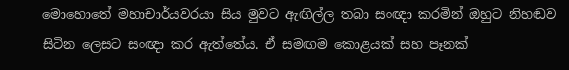මොහොතේ මහාචාර්යවරයා සිය මුවට ඇඟිල්ල තබා සංඥා කරමින් ඔහුට නිහඬව සිටින ලෙසට සංඥා කර ඇත්තේය. ඒ සමඟම කොළයක් සහ පෑනක්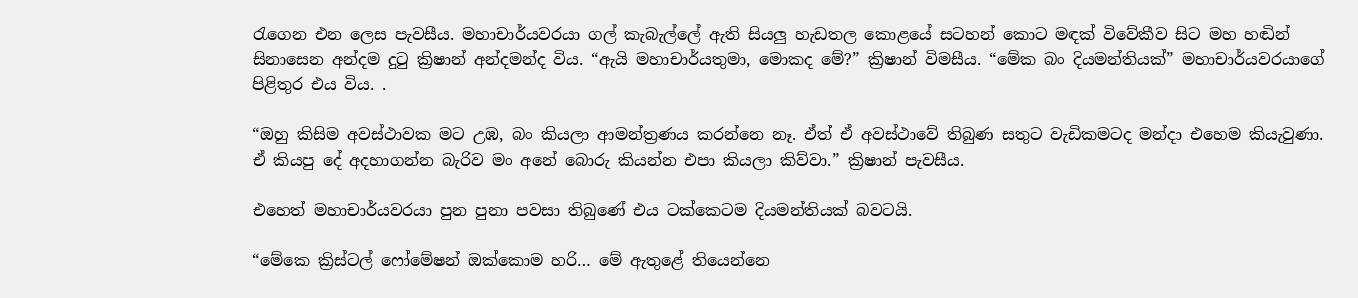රැගෙන එන ලෙස පැවසීය. මහාචාර්යවරයා ගල් කැබැල්ලේ ඇති සියලු හැඩතල කොළයේ සටහන් කොට මඳක් විවේකීව සිට මහ හඬින් සිනාසෙන අන්දම දුටු ක්‍රිෂාන් අන්දමන්ද විය. “ඇයි මහාචාර්යතුමා, මොකද මේ?” ක්‍රිෂාන් විමසීය. “මේක බං දියමන්තියක්” මහාචාර්යවරයාගේ පිළිතුර එය විය. .

“ඔහු කිසිම අවස්ථාවක මට උඹ, බං කියලා ආමන්ත්‍රණය කරන්නෙ නෑ. ඒත් ඒ අවස්ථාවේ තිබුණ සතුට වැඩිකමටද මන්දා එහෙම කියැවුණා. ඒ කියපු දේ අදහාගන්න බැරිව මං අනේ බොරු කියන්න එපා කියලා කිව්වා.” ක්‍රිෂාන් පැවසීය.

එහෙත් මහාචාර්යවරයා පුන පුනා පවසා තිබුණේ එය ටක්කෙටම දියමන්තියක් බවටයි.

“මේකෙ ක්‍රිස්ටල් ෆෝමේෂන් ඔක්කොම හරි… මේ ඇතුළේ තියෙන්නෙ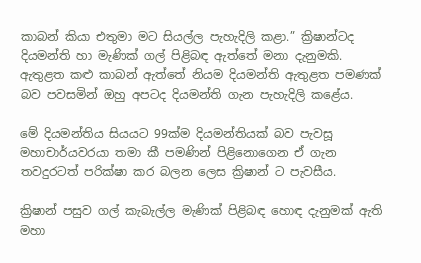කාබන් කියා එතුමා මට සියල්ල පැහැදිලි කළා.” ක්‍රිෂාන්ටද දියමන්ති හා මැණික් ගල් පිළිබඳ ඇත්තේ මනා දැනුමකි. ඇතුළත කළු කාබන් ඇත්තේ නියම දියමන්ති ඇතුළත පමණක් බව පවසමින් ඔහු අපටද දියමන්ති ගැන පැහැදිලි කළේය.

මේ දියමන්තිය සියයට 99ක්ම දියමන්තියක් බව පැවසූ මහාචාර්යවරයා තමා කී පමණින් පිළිනොගෙන ඒ ගැන තවදුරටත් පරික්ෂා කර බලන ලෙස ක්‍රිෂාන් ට පැවසීය.

ක්‍රිෂාන් පසුව ගල් කැබැල්ල මැණික් පිළිබඳ හොඳ දැනුමක් ඇති මහා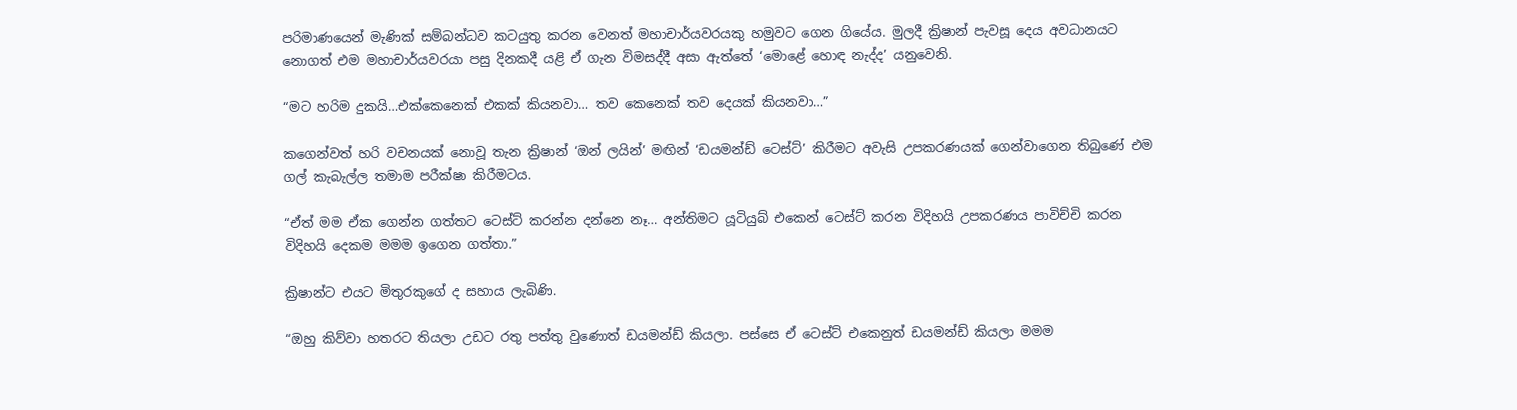පරිමාණයෙන් මැණික් සම්බන්ධව කටයුතු කරන වෙනත් මහාචාර්යවරයකු හමුවට ගෙන ගියේය. මුලදී ක්‍රිෂාන් පැවසූ දෙය අවධානයට නොගත් එම මහාචාර්යවරයා පසු දිනකදී යළි ඒ ගැන විමසද්දී අසා ඇත්තේ ‘මොළේ හොඳ නැද්ද’ යනුවෙනි.

“මට හරිම දුකයි…එක්කෙනෙක් එකක් කියනවා… තව කෙනෙක් තව දෙයක් කියනවා…”

කගෙන්වත් හරි වචනයක් නොවූ තැන ක්‍රිෂාන් ‘ඔන් ලයින්’ මඟින් ‘ඩයමන්ඩ් ටෙස්ට්’ කිරීමට අවැසි උපකරණයක් ගෙන්වාගෙන තිබුණේ එම ගල් කැබැල්ල තමාම පරීක්ෂා කිරීමටය.

“ඒත් මම ඒක ගෙන්න ගත්තට ටෙස්ට් කරන්න දන්නෙ නෑ… අන්තිමට යූටියුබ් එකෙන් ටෙස්ට් කරන විදිහයි උපකරණය පාවිච්චි කරන විදිහයි දෙකම මමම ඉගෙන ගත්තා.”

ක්‍රිෂාන්ට එයට මිතුරකුගේ ද සහාය ලැබිණි.

“ඔහු කිව්වා හතරට තියලා උඩට රතු පත්තු වුණොත් ඩයමන්ඩ් කියලා. පස්සෙ ඒ ටෙස්ට් එකෙනුත් ඩයමන්ඩ් කියලා මමම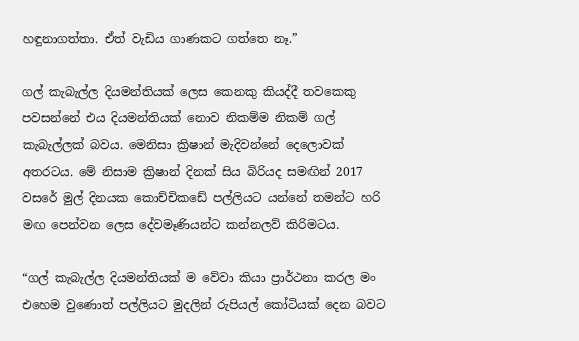හඳුනාගත්තා. ඒත් වැඩිය ගාණකට ගත්තෙ නෑ.”

ගල් කැබැල්ල දියමන්තියක් ලෙස කෙනකු කියද්දී තවකෙකු පවසන්නේ එය දියමන්තියක් නොව නිකම්ම නිකම් ගල් කැබැල්ලක් බවය. මෙනිසා ක්‍රිෂාන් මැදිවන්නේ දෙලොවක් අතරටය. මේ නිසාම ක්‍රිෂාන් දිනක් සිය බිරියද සමඟින් 2017 වසරේ මුල් දිනයක කොච්චිකඩේ පල්ලියට යන්නේ තමන්ට හරි මඟ පෙන්වන ලෙස දේවමෑණියන්ට කන්නලව් කිරිමටය.

“ගල් කැබැල්ල දියමන්තියක් ම වේවා කියා ප්‍රාර්ථනා කරල මං එහෙම වුණොත් පල්ලියට මුදලින් රුපියල් කෝටියක් දෙන බවට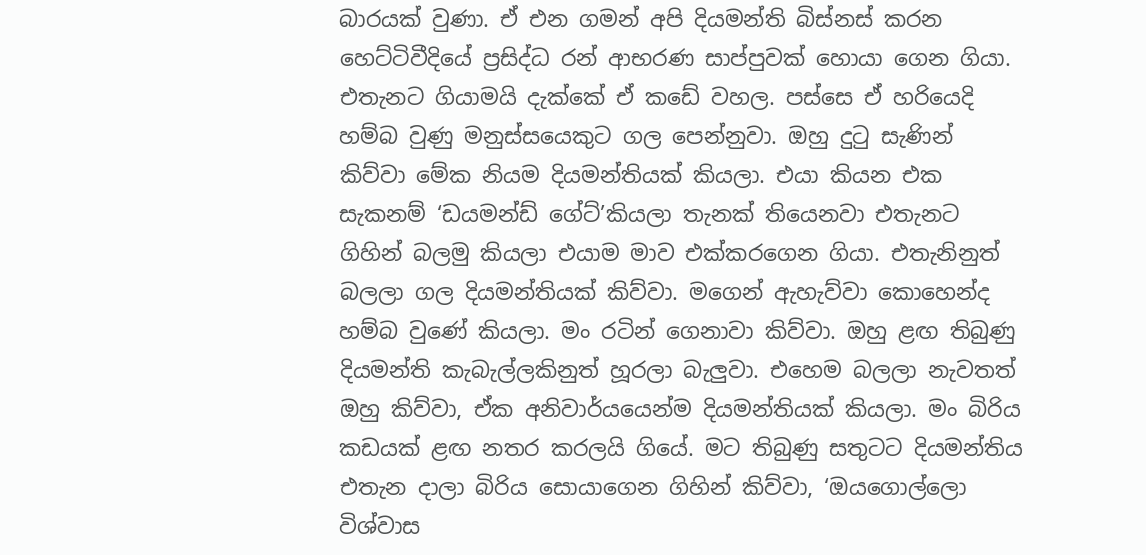බාරයක් වුණා. ඒ එන ගමන් අපි දියමන්ති බිස්නස් කරන හෙට්ටිවීදියේ ප්‍රසිද්ධ රන් ආභරණ සාප්පුවක් හොයා ගෙන ගියා. එතැනට ගියාමයි දැක්කේ ඒ කඩේ වහල. පස්සෙ ඒ හරියෙදි හම්බ වුණු මනුස්සයෙකුට ගල පෙන්නුවා. ඔහු දුටු සැණින් කිව්වා මේක නියම දියමන්තියක් කියලා. එයා කියන එක සැකනම් ‘ඩයමන්ඩ් ගේට්’කියලා තැනක් තියෙනවා එතැනට ගිහින් බලමු කියලා එයාම මාව එක්කරගෙන ගියා. එතැනිනුත් බලලා ගල දියමන්තියක් කිව්වා. මගෙන් ඇහැව්වා කොහෙන්ද හම්බ වුණේ කියලා. මං රටින් ගෙනාවා කිව්වා. ඔහු ළඟ තිබුණු දියමන්ති කැබැල්ලකිනුත් හූරලා බැලුවා. එහෙම බලලා නැවතත් ඔහු කිව්වා, ඒක අනිවාර්යයෙන්ම දියමන්තියක් කියලා. මං බිරිය කඩයක් ළඟ නතර කරලයි ගියේ. මට තිබුණු සතුටට දියමන්තිය එතැන දාලා බිරිය සොයාගෙන ගිහින් කිව්වා, ‘ඔයගොල්ලො විශ්වාස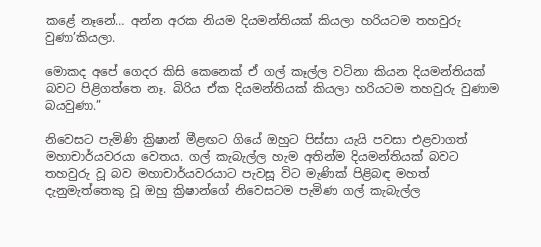කළේ නෑනේ… අන්න අරක නියම දියමන්තියක් කියලා හරියටම තහවුරු වුණා’කියලා.

මොකද අපේ ගෙදර කිසි කෙනෙක් ඒ ගල් කෑල්ල වටිනා කියන දියමන්තියක් බවට පිළිගත්තෙ නෑ. බිරිය ඒක දියමන්තියක් කියලා හරියටම තහවුරු වුණාම බයවුණා.”

නිවෙසට පැමිණි ක්‍රිෂාන් මීළඟට ගියේ ඔහුට පිස්සා යැයි පවසා එළවාගත් මහාචාර්යවරයා වෙතය. ගල් කැබැල්ල හැම අතින්ම දියමන්තියක් බවට තහවුරු වූ බව මහාචාර්යවරයාට පැවසූ විට මැණික් පිළිබඳ මහත් දැනුමැත්තෙකු වූ ඔහු ක්‍රිෂාන්ගේ නිවෙසටම පැමිණ ගල් කැබැල්ල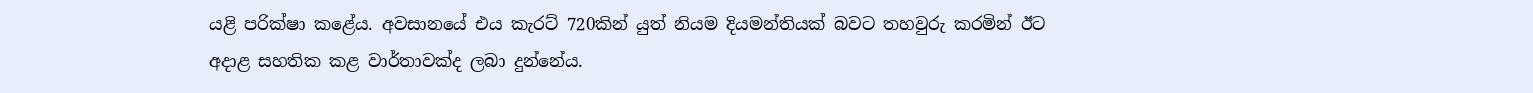යළි පරික්ෂා කළේය. අවසානයේ එය කැරට් 720කින් යුත් නියම දියමන්තියක් බවට තහවුරු කරමින් ඊට අදාළ සහතික කළ වාර්තාවක්ද ලබා දුන්නේය.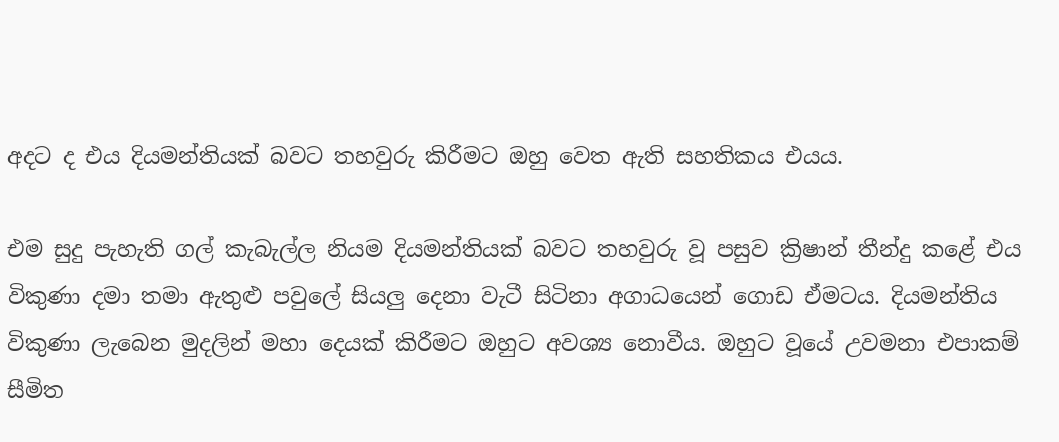අදට ද එය දියමන්තියක් බවට තහවුරු කිරීමට ඔහු වෙත ඇති සහතිකය එයය.

එම සුදු පැහැති ගල් කැබැල්ල නියම දියමන්තියක් බවට තහවුරු වූ පසුව ක්‍රිෂාන් තීන්දු කළේ එය විකුණා දමා තමා ඇතුළු පවුලේ සියලු දෙනා වැටී සිටිනා අගාධයෙන් ගොඩ ඒමටය. දියමන්තිය විකුණා ලැබෙන මුදලින් මහා දෙයක් කිරීමට ඔහුට අවශ්‍ය නොවීය. ඔහුට වූයේ උවමනා එපාකම් සීමිත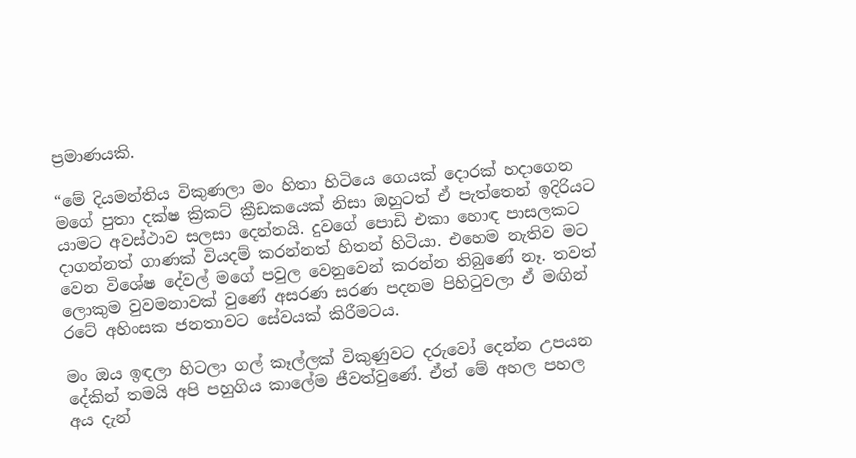ප්‍රමාණයකි.

“මේ දියමන්තිය විකුණලා මං හිතා හිටියෙ ගෙයක් දොරක් හදාගෙන මගේ පුතා දක්ෂ ක්‍රිකට් ක්‍රීඩකයෙක් නිසා ඔහුටත් ඒ පැත්තෙන් ඉදිරියට යාමට අවස්ථාව සලසා දෙන්නයි. දුවගේ පොඩි එකා හොඳ පාසලකට දාගන්නත් ගාණක් වියදම් කරන්නත් හිතන් හිටියා. එහෙම නැතිව මට වෙන විශේෂ දේවල් මගේ පවුල වෙනුවෙන් කරන්න තිබුණේ නෑ. තවත් ලොකුම වුවමනාවක් වුණේ අසරණ සරණ පදනම පිහිටුවලා ඒ මඟින් රටේ අහිංසක ජනතාවට සේවයක් කිරීමටය.

මං ඔය ඉඳලා හිටලා ගල් කෑල්ලක් විකුණුවට දරුවෝ දෙන්න උපයන දේකින් තමයි අපි පහුගිය කාලේම ජීවත්වුණේ. ඒත් මේ අහල පහල අය දැන්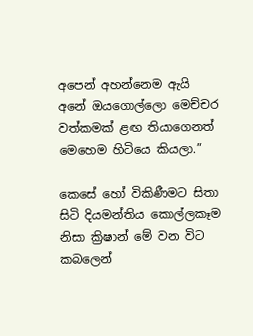අපෙන් අහන්නෙම ඇයි අනේ ඔයගොල්ලො මෙච්චර වත්කමක් ළඟ තියාගෙනත් මෙහෙම හිටියෙ කියලා.”

කෙසේ හෝ විකිණීමට සිතා සිටි දියමන්තිය කොල්ලකෑම නිසා ක්‍රිෂාන් මේ වන විට කබලෙන්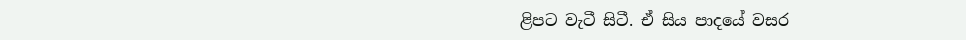ළිපට වැටී සිටී. ඒ සිය පාදයේ වසර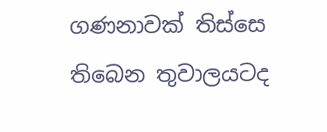ගණනාවක් තිස්සෙ තිබෙන තුවාලයටද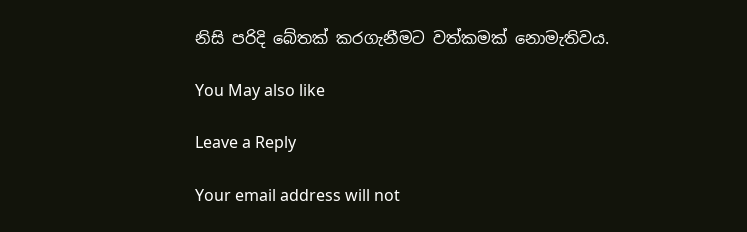නිසි පරිදි බේතක් කරගැනීමට වත්කමක් නොමැතිවය.

You May also like

Leave a Reply

Your email address will not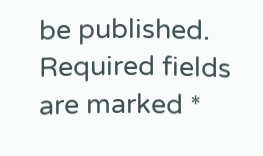be published. Required fields are marked *